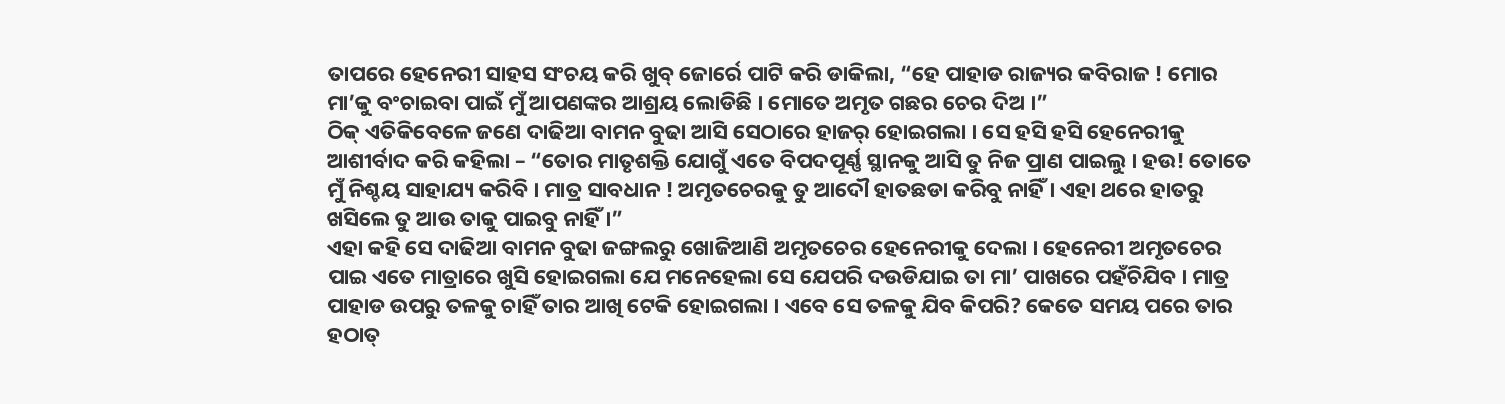ତାପରେ ହେନେରୀ ସାହସ ସଂଚୟ କରି ଖୁବ୍ ଜୋର୍ରେ ପାଟି କରି ଡାକିଲା, “ହେ ପାହାଡ ରାଜ୍ୟର କବିରାଜ ! ମୋର ମା’କୁ ବଂଚାଇବା ପାଇଁ ମୁଁ ଆପଣଙ୍କର ଆଶ୍ରୟ ଲୋଡିଛି । ମୋତେ ଅମୃତ ଗଛର ଚେର ଦିଅ ।”
ଠିକ୍ ଏତିକିବେଳେ ଜଣେ ଦାଢିଆ ବାମନ ବୁଢା ଆସି ସେଠାରେ ହାଜର୍ ହୋଇଗଲା । ସେ ହସି ହସି ହେନେରୀକୁ ଆଶୀର୍ବାଦ କରି କହିଲା – “ତୋର ମାତୃଶକ୍ତି ଯୋଗୁଁ ଏତେ ବିପଦପୂର୍ଣ୍ଣ ସ୍ଥାନକୁ ଆସି ତୁ ନିଜ ପ୍ରାଣ ପାଇଲୁ । ହଉ! ତୋତେ ମୁଁ ନିଶ୍ଚୟ ସାହାଯ୍ୟ କରିବି । ମାତ୍ର ସାବଧାନ ! ଅମୃତଚେରକୁ ତୁ ଆଦୌ ହାତଛଡା କରିବୁ ନାହିଁ । ଏହା ଥରେ ହାତରୁ ଖସିଲେ ତୁ ଆଉ ତାକୁ ପାଇବୁ ନାହିଁ ।”
ଏହା କହି ସେ ଦାଢିଆ ବାମନ ବୁଢା ଜଙ୍ଗଲରୁ ଖୋଜିଆଣି ଅମୃତଚେର ହେନେରୀକୁ ଦେଲା । ହେନେରୀ ଅମୃତଚେର ପାଇ ଏତେ ମାତ୍ରାରେ ଖୁସି ହୋଇଗଲା ଯେ ମନେହେଲା ସେ ଯେପରି ଦଉଡିଯାଇ ତା ମା’ ପାଖରେ ପହଁଚିଯିବ । ମାତ୍ର ପାହାଡ ଉପରୁ ତଳକୁ ଚାହିଁ ତାର ଆଖି ଟେକି ହୋଇଗଲା । ଏବେ ସେ ତଳକୁ ଯିବ କିପରି? କେତେ ସମୟ ପରେ ତାର ହଠାତ୍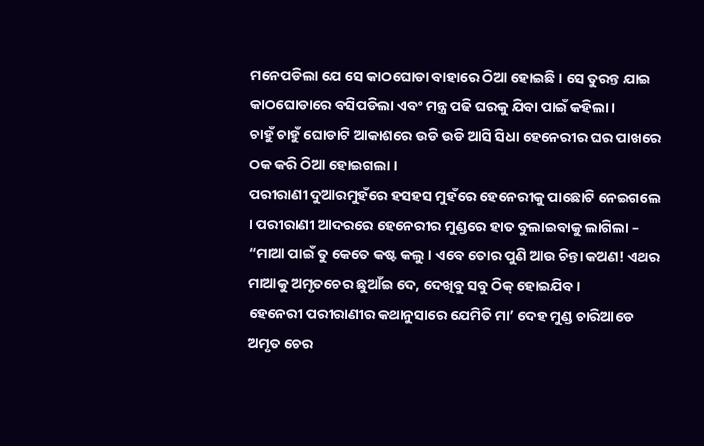ମନେପଡିଲା ଯେ ସେ କାଠଘୋଡା ବାହାରେ ଠିଆ ହୋଇଛି । ସେ ତୁରନ୍ତ ଯାଇ କାଠଘୋଡାରେ ବସିପଡିଲା ଏବଂ ମନ୍ତ୍ର ପଢି ଘରକୁ ଯିବା ପାଇଁ କହିଲା ।
ଚାହୁଁ ଚାହୁଁ ଘୋଡାଟି ଆକାଶରେ ଉଡି ଉଡି ଆସି ସିଧା ହେନେରୀର ଘର ପାଖରେ ଠକ କରି ଠିଆ ହୋଇଗଲା ।
ପରୀରାଣୀ ଦୁଆରମୁହଁରେ ହସହସ ମୁହଁରେ ହେନେରୀକୁ ପାଛୋଟି ନେଇଗଲେ । ପରୀରାଣୀ ଆଦରରେ ହେନେରୀର ମୁଣ୍ଡରେ ହାତ ବୁଲାଇବାକୁ ଲାଗିଲା – “ମାଆ ପାଇଁ ତୁ କେତେ କଷ୍ଟ କଲୁ । ଏବେ ତୋର ପୁଣି ଆଉ ଚିନ୍ତା କଅଣ! ଏଥର ମାଆକୁ ଅମୃତଚେର ଛୁଆଁଇ ଦେ, ଦେଖିବୁ ସବୁ ଠିକ୍ ହୋଇଯିବ ।
ହେନେରୀ ପରୀରାଣୀର କଥାନୁସାରେ ଯେମିତି ମା’ ଦେହ ମୁଣ୍ଡ ଚାରିଆଡେ ଅମୃତ ଚେର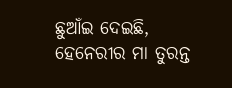ଛୁଆଁଇ ଦେଇଛି, ହେନେରୀର ମା ତୁରନ୍ତ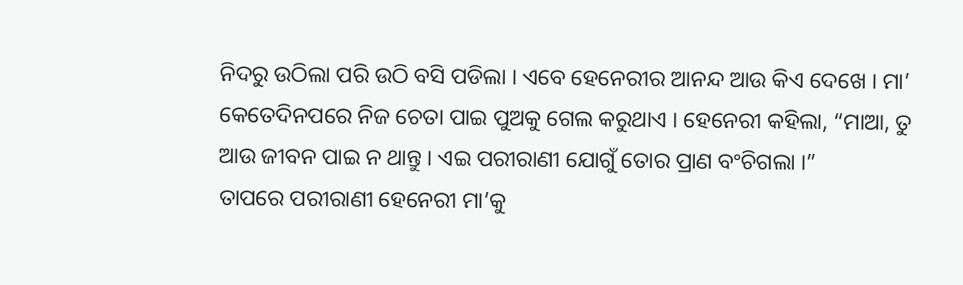ନିଦରୁ ଉଠିଲା ପରି ଉଠି ବସି ପଡିଲା । ଏବେ ହେନେରୀର ଆନନ୍ଦ ଆଉ କିଏ ଦେଖେ । ମା’ କେତେଦିନପରେ ନିଜ ଚେତା ପାଇ ପୁଅକୁ ଗେଲ କରୁଥାଏ । ହେନେରୀ କହିଲା, “ମାଆ, ତୁ ଆଉ ଜୀବନ ପାଇ ନ ଥାନ୍ତୁ । ଏଇ ପରୀରାଣୀ ଯୋଗୁଁ ତୋର ପ୍ରାଣ ବଂଚିଗଲା ।”
ତାପରେ ପରୀରାଣୀ ହେନେରୀ ମା’କୁ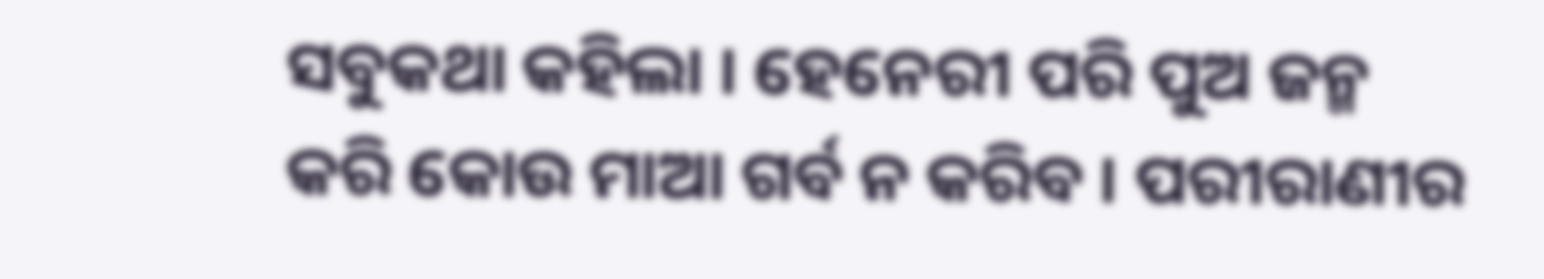ସବୁକଥା କହିଲା । ହେନେରୀ ପରି ପୁଅ ଜନ୍ମ କରି କୋଉ ମାଆ ଗର୍ବ ନ କରିବ । ପରୀରାଣୀର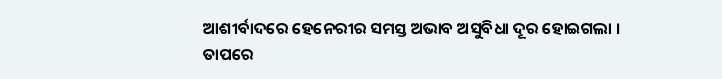ଆଶୀର୍ବାଦରେ ହେନେରୀର ସମସ୍ତ ଅଭାବ ଅସୁବିଧା ଦୂର ହୋଇଗଲା ।
ତାପରେ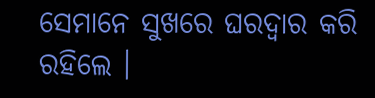ସେମାନେ ସୁଖରେ ଘରଦ୍ୱାର କରି ରହିଲେ ।